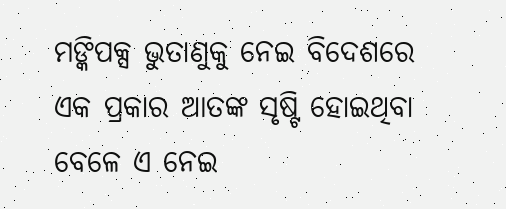ମଙ୍କିପକ୍ସ ଭୁତାଣୁକୁ ନେଇ ବିଦେଶରେ ଏକ ପ୍ରକାର ଆତଙ୍କ ସୃଷ୍ଟି ହୋଇଥିବା ବେଳେ ଏ ନେଇ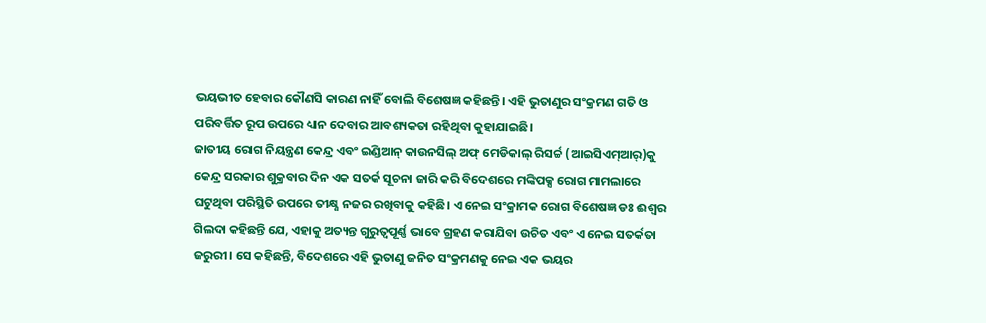ଭୟଭୀତ ହେବାର କୌଣସି କାରଣ ନାହିଁ ବୋଲି ବିଶେଷଜ୍ଞ କହିଛନ୍ତି। ଏହି ଭୁତାଣୁର ସଂକ୍ରମଣ ଗତି ଓ ପରିବର୍ତ୍ତିତ ରୂପ ଉପରେ ଧ୍ୟାନ ଦେବାର ଆବଶ୍ୟକତା ରହିଥିବା କୁହାଯାଇଛି।
ଜାତୀୟ ରୋଗ ନିୟନ୍ତ୍ରଣ କେନ୍ଦ୍ର ଏବଂ ଇଣ୍ଡିଆନ୍ କାଉନସିଲ୍ ଅଫ୍ ମେଡିକାଲ୍ ରିସର୍ଚ୍ଚ (ଆଇସିଏମ୍ଆର୍)କୁ କେନ୍ଦ୍ର ସରକାର ଶୁକ୍ରବାର ଦିନ ଏକ ସତର୍କ ସୂଚନା ଜାରି କରି ବିଦେଶରେ ମଙ୍କିପକ୍ସ ରୋଗ ମାମଲାରେ ଘଟୁଥିବା ପରିସ୍ଥିତି ଉପରେ ତୀକ୍ଷ୍ଣ ନଜର ରଖିବାକୁ କହିଛି। ଏ ନେଇ ସଂକ୍ରାମକ ରୋଗ ବିଶେଷଜ୍ଞ ଡଃ ଈଶ୍ବର ଗିଲଦା କହିଛନ୍ତି ଯେ, ଏହାକୁ ଅତ୍ୟନ୍ତ ଗୁରୁତ୍ୱପୂର୍ଣ୍ଣ ଭାବେ ଗ୍ରହଣ କରାଯିବା ଉଚିତ ଏବଂ ଏ ନେଇ ସତର୍କତା ଜରୁରୀ। ସେ କହିଛନ୍ତି, ବିଦେଶରେ ଏହି ଭୁତାଣୁ ଜନିତ ସଂକ୍ରମଣକୁ ନେଇ ଏକ ଭୟର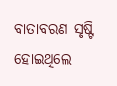ବାତାବରଣ ସୃଷ୍ଟି ହୋଇଥିଲେ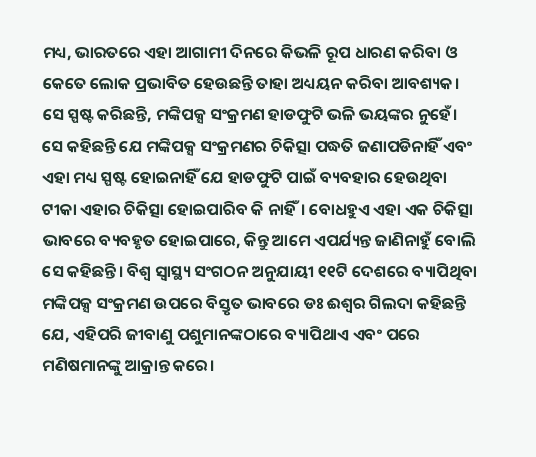ମଧ୍ୟ, ଭାରତରେ ଏହା ଆଗାମୀ ଦିନରେ କିଭଳି ରୂପ ଧାରଣ କରିବା ଓ କେତେ ଲୋକ ପ୍ରଭାବିତ ହେଉଛନ୍ତି ତାହା ଅଧ୍ୟୟନ କରିବା ଆବଶ୍ୟକ। ସେ ସ୍ପଷ୍ଟ କରିଛନ୍ତି, ମଙ୍କିପକ୍ସ ସଂକ୍ରମଣ ହାଡଫୁଟି ଭଳି ଭୟଙ୍କର ନୁହେଁ।
ସେ କହିଛନ୍ତି ଯେ ମଙ୍କିପକ୍ସ ସଂକ୍ରମଣର ଚିକିତ୍ସା ପଦ୍ଧତି ଜଣାପଡିନାହିଁ ଏବଂ ଏହା ମଧ୍ୟ ସ୍ପଷ୍ଟ ହୋଇନାହିଁ ଯେ ହାଡଫୁଟି ପାଇଁ ବ୍ୟବହାର ହେଉଥିବା ଟୀକା ଏହାର ଚିକିତ୍ସା ହୋଇପାରିବ କି ନାହିଁ। ବୋଧହୁଏ ଏହା ଏକ ଚିକିତ୍ସା ଭାବରେ ବ୍ୟବହୃତ ହୋଇପାରେ, କିନ୍ତୁ ଆମେ ଏପର୍ଯ୍ୟନ୍ତ ଜାଣିନାହୁଁ ବୋଲି ସେ କହିଛନ୍ତି। ବିଶ୍ୱ ସ୍ୱାସ୍ଥ୍ୟ ସଂଗଠନ ଅନୁଯାୟୀ ୧୧ଟି ଦେଶରେ ବ୍ୟାପିଥିବା ମଙ୍କିପକ୍ସ ସଂକ୍ରମଣ ଉପରେ ବିସ୍ତୃତ ଭାବରେ ଡଃ ଈଶ୍ବର ଗିଲଦା କହିଛନ୍ତି ଯେ, ଏହିପରି ଜୀବାଣୁ ପଶୁମାନଙ୍କଠାରେ ବ୍ୟାପିଥାଏ ଏବଂ ପରେ ମଣିଷମାନଙ୍କୁ ଆକ୍ରାନ୍ତ କରେ।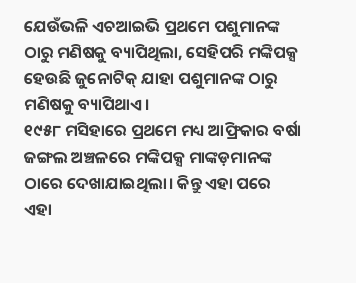ଯେଉଁଭଳି ଏଚଆଇଭି ପ୍ରଥମେ ପଶୁମାନଙ୍କ ଠାରୁ ମଣିଷକୁ ବ୍ୟାପିଥିଲା, ସେହିପରି ମଙ୍କିପକ୍ସ ହେଉଛି ଜୁନୋଟିକ୍ ଯାହା ପଶୁମାନଙ୍କ ଠାରୁ ମଣିଷକୁ ବ୍ୟାପିଥାଏ।
୧୯୫୮ ମସିହାରେ ପ୍ରଥମେ ମଧ୍ୟ ଆଫ୍ରିକାର ବର୍ଷା ଜଙ୍ଗଲ ଅଞ୍ଚଳରେ ମଙ୍କିପକ୍ସ ମାଙ୍କଡ଼ମାନଙ୍କ ଠାରେ ଦେଖାଯାଇଥିଲା। କିନ୍ତୁ ଏହା ପରେ ଏହା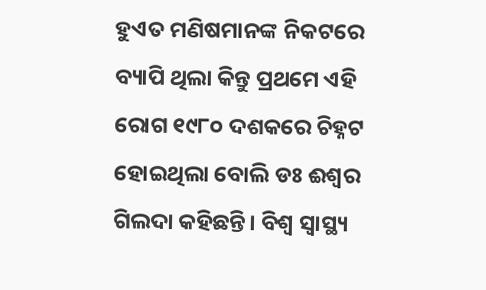ହୁଏତ ମଣିଷମାନଙ୍କ ନିକଟରେ ବ୍ୟାପି ଥିଲା କିନ୍ତୁ ପ୍ରଥମେ ଏହି ରୋଗ ୧୯୮୦ ଦଶକରେ ଚିହ୍ନଟ ହୋଇଥିଲା ବୋଲି ଡଃ ଈଶ୍ବର ଗିଲଦା କହିଛନ୍ତି। ବିଶ୍ୱ ସ୍ୱାସ୍ଥ୍ୟ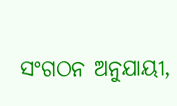ସଂଗଠନ ଅନୁଯାୟୀ,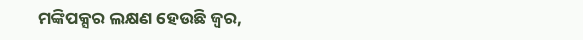ମଙ୍କିପକ୍ସର ଲକ୍ଷଣ ହେଉଛି ଜ୍ୱର,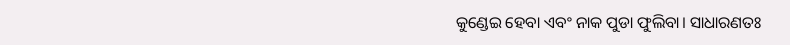କୁଣ୍ଡେଇ ହେବା ଏବଂ ନାକ ପୁଡା ଫୁଲିବା। ସାଧାରଣତଃ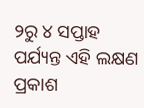୨ରୁ ୪ ସପ୍ତାହ ପର୍ଯ୍ୟନ୍ତ ଏହି ଲକ୍ଷଣ ପ୍ରକାଶ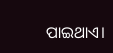ପାଇଥାଏ।